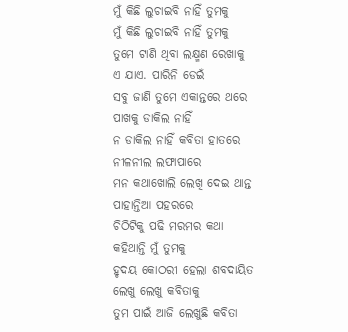ମୁଁ କିଛି ଲୁଚାଇବି ନାହିଁ ତୁମକୁ
ମୁଁ କିଛି ଲୁଚାଇବି ନାହିଁ ତୁମକୁ
ତୁମେ ଟାଣି ଥିବା ଲକ୍ଷ୍ମଣ ରେଖାକୁ
ଏ ଯାଏ. ପାରିନି ଡେଇଁ
ସବୁ ଜାଣି ତୁମେ ଏକାନ୍ତରେ ଥରେ
ପାଖକୁ ଡାକିଲ ନାହିଁ
ନ ଡାକିଲ ନାହିଁ କବିତା ହାତରେ
ନୀଳନୀଲ ଲଫାପାରେ
ମନ କଥାଖୋଲି ଲେଖି ଦେଇ ଥାନ୍ତ
ପାହାନ୍ତିଆ ପହରରେ
ଚିଠିଟିକୁ ପଢି ମରମର କଥା
କହିଥାନ୍ତି ମୁଁ ତୁମକୁ
ହୃଦୟ କୋଠରୀ ହେଲା ଶବଦାୟିତ
ଲେଖୁ ଲେଖୁ କବିତାକୁ
ତୁମ ପାଇଁ ଆଜି ଲେଖୁଛି କବିତା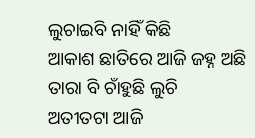ଲୁଚାଇବି ନାହିଁ କିଛି
ଆକାଶ ଛାତିରେ ଆଜି ଜହ୍ନ ଅଛି
ତାରା ବି ଚାଁହୁଛି ଲୁଚି
ଅତୀତଟା ଆଜି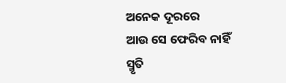ଅନେକ ଦୂରରେ
ଆଉ ସେ ଫେରିବ ନାହିଁ
ସ୍ମୃତି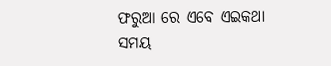ଫରୁଆ ରେ ଏବେ ଏଇକଥା
ସମୟ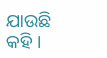ଯାଉଛି କହି ।